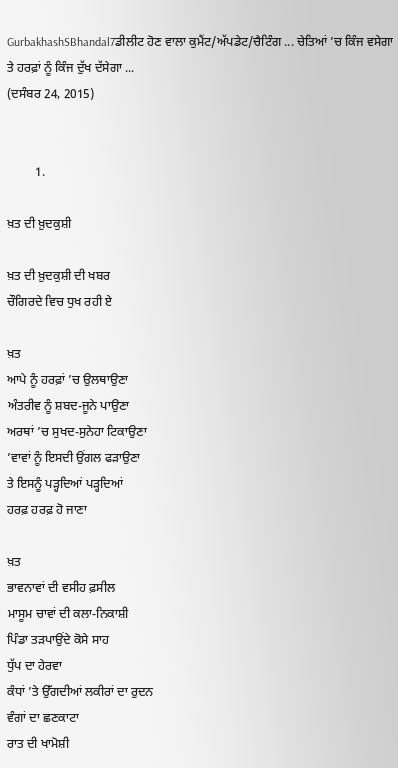GurbakhashSBhandal7ਡੀਲੀਟ ਹੋਣ ਵਾਲਾ ਕੁਮੈਂਟ/ਅੱਪਡੇਟ/ਚੈਟਿੰਗ ... ਚੇਤਿਆਂ ’ਚ ਕਿੰਜ ਵਸੇਗਾ ਤੇ ਹਰਫ਼ਾਂ ਨੂੰ ਕਿੰਜ ਦੁੱਖ ਦੱਸੇਗਾ ...
(ਦਸੰਬਰ 24, 2015)


         1.

ਖ਼ਤ ਦੀ ਖ਼ੁਦਕੁਸ਼ੀ

ਖ਼ਤ ਦੀ ਖ਼ੁਦਕੁਸ਼ੀ ਦੀ ਖਬਰ
ਚੌਗਿਰਦੇ ਵਿਚ ਧੁਖ ਰਹੀ ਏ

ਖ਼ਤ
ਆਪੇ ਨੂੰ ਹਰਫ਼ਾਂ ’ਚ ਉਲਥਾਉਣਾ
ਅੰਤਰੀਵ ਨੂੰ ਸ਼ਬਦ-ਜੂਨੇ ਪਾਉਣਾ
ਅਰਥਾਂ ’ਚ ਸੁਖਦ-ਸੁਨੇਹਾ ਟਿਕਾਉਣਾ
’ਵਾਵਾਂ ਨੂੰ ਇਸਦੀ ਉਂਗਲ ਫੜਾਉਣਾ
ਤੇ ਇਸਨੂੰ ਪੜ੍ਹਦਿਆਂ ਪੜ੍ਹਦਿਆਂ
ਹਰਫ਼ ਹਰਫ਼ ਹੋ ਜਾਣਾ

ਖ਼ਤ
ਭਾਵਨਾਵਾਂ ਦੀ ਵਸੀਹ ਫ਼ਸੀਲ
ਮਾਸੂਮ ਚਾਵਾਂ ਦੀ ਕਲਾ-ਨਿਕਾਸ਼ੀ
ਪਿੰਡਾ ਤੜਪਾਉਂਦੇ ਕੋਸੇ ਸਾਹ
ਧੁੱਪ ਦਾ ਹੇਰਵਾ
ਕੰਧਾਂ ’ਤੇ ਉੱਗਦੀਆਂ ਲਕੀਰਾਂ ਦਾ ਰੁਦਨ
ਵੰਗਾਂ ਦਾ ਛਣਕਾਟਾ
ਰਾਤ ਦੀ ਖਾਮੋਸ਼ੀ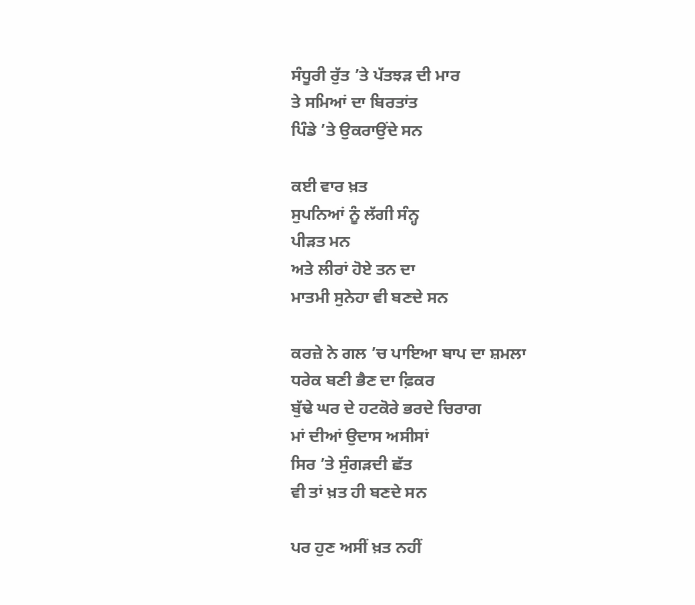ਸੰਧੂਰੀ ਰੁੱਤ ’ਤੇ ਪੱਤਝੜ ਦੀ ਮਾਰ
ਤੇ ਸਮਿਆਂ ਦਾ ਬਿਰਤਾਂਤ
ਪਿੰਡੇ ’ਤੇ ਉਕਰਾਉਂਦੇ ਸਨ

ਕਈ ਵਾਰ ਖ਼ਤ
ਸੁਪਨਿਆਂ ਨੂੰ ਲੱਗੀ ਸੰਨ੍ਹ
ਪੀੜਤ ਮਨ
ਅਤੇ ਲੀਰਾਂ ਹੋਏ ਤਨ ਦਾ
ਮਾਤਮੀ ਸੁਨੇਹਾ ਵੀ ਬਣਦੇ ਸਨ

ਕਰਜ਼ੇ ਨੇ ਗਲ ’ਚ ਪਾਇਆ ਬਾਪ ਦਾ ਸ਼ਮਲਾ
ਧਰੇਕ ਬਣੀ ਭੈਣ ਦਾ ਫ਼ਿਕਰ
ਬੁੱਢੇ ਘਰ ਦੇ ਹਟਕੋਰੇ ਭਰਦੇ ਚਿਰਾਗ
ਮਾਂ ਦੀਆਂ ਉਦਾਸ ਅਸੀਸਾਂ
ਸਿਰ ’ਤੇ ਸੁੰਗੜਦੀ ਛੱਤ
ਵੀ ਤਾਂ ਖ਼ਤ ਹੀ ਬਣਦੇ ਸਨ

ਪਰ ਹੁਣ ਅਸੀਂ ਖ਼ਤ ਨਹੀਂ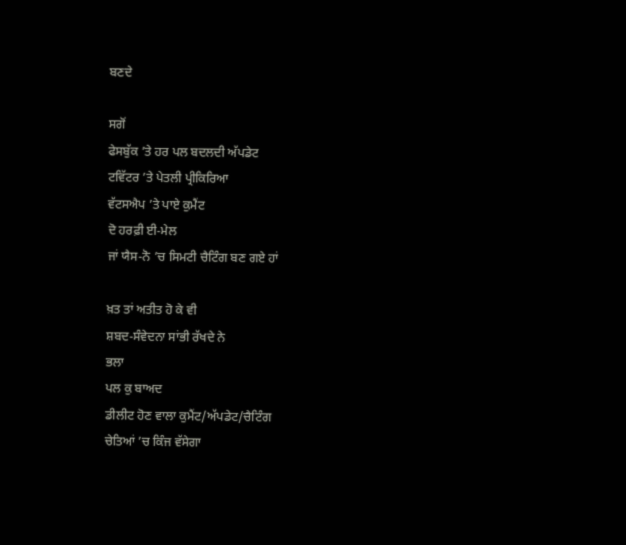ਬਣਦੇ

ਸਗੋਂ
ਫੇਸਬੁੱਕ ’ਤੇ ਹਰ ਪਲ ਬਦਲਦੀ ਅੱਪਡੇਟ
ਟਵਿੱਟਰ ’ਤੇ ਪੇਤਲੀ ਪ੍ਰੀਕਿਰਿਆ
ਵੱਟਸਐਪ ’ਤੇ ਪਾਏ ਕੁਮੈਂਟ
ਦੋ ਹਰਫ਼ੀ ਈ-ਮੇਲ
ਜਾਂ ਯੈਸ-ਨੋ ’ਚ ਸਿਮਟੀ ਚੈਟਿੰਗ ਬਣ ਗਏ ਹਾਂ

ਖ਼ਤ ਤਾਂ ਅਤੀਤ ਹੋ ਕੇ ਵੀ
ਸ਼ਬਦ-ਸੰਵੇਦਨਾ ਸਾਂਭੀ ਰੱਖਦੇ ਨੇ
ਭਲਾ
ਪਲ ਕੁ ਬਾਅਦ
ਡੀਲੀਟ ਹੋਣ ਵਾਲਾ ਕੁਮੈਂਟ/ਅੱਪਡੇਟ/ਚੈਟਿੰਗ
ਚੇਤਿਆਂ ’ਚ ਕਿੰਜ ਵੱਸੇਗਾ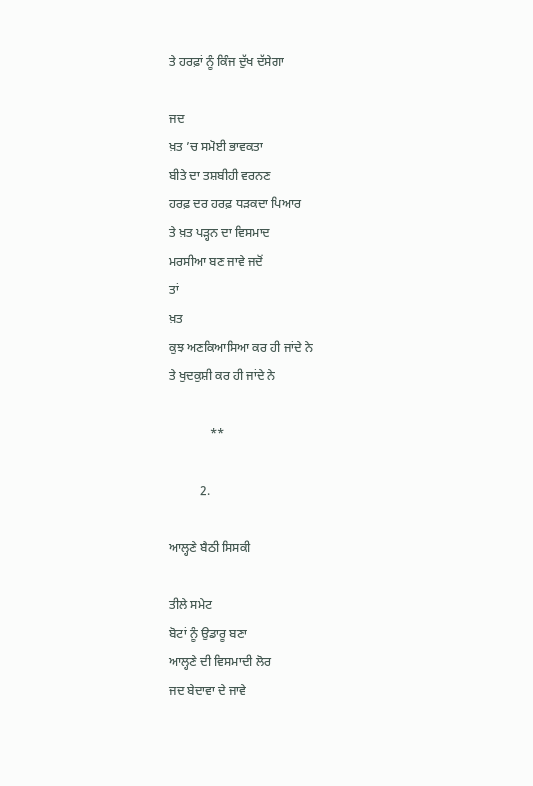ਤੇ ਹਰਫ਼ਾਂ ਨੂੰ ਕਿੰਜ ਦੁੱਖ ਦੱਸੇਗਾ

ਜਦ
ਖ਼ਤ ’ਚ ਸਮੋਈ ਭਾਵਕਤਾ
ਬੀਤੇ ਦਾ ਤਸ਼ਬੀਹੀ ਵਰਨਣ
ਹਰਫ਼ ਦਰ ਹਰਫ਼ ਧੜਕਦਾ ਪਿਆਰ
ਤੇ ਖ਼ਤ ਪੜ੍ਹਨ ਦਾ ਵਿਸਮਾਦ
ਮਰਸੀਆ ਬਣ ਜਾਵੇ ਜਦੋਂ
ਤਾਂ
ਖ਼ਤ
ਕੁਝ ਅਣਕਿਆਸਿਆ ਕਰ ਹੀ ਜਾਂਦੇ ਨੇ
ਤੇ ਖੁਦਕੁਸ਼ੀ ਕਰ ਹੀ ਜਾਂਦੇ ਨੇ

             **

          2.

ਆਲ੍ਹਣੇ ਬੈਠੀ ਸਿਸਕੀ

ਤੀਲੇ ਸਮੇਟ
ਬੋਟਾਂ ਨੂੰ ਉਡਾਰੂ ਬਣਾ
ਆਲ੍ਹਣੇ ਦੀ ਵਿਸਮਾਦੀ ਲੋਰ
ਜਦ ਬੇਦਾਵਾ ਦੇ ਜਾਵੇ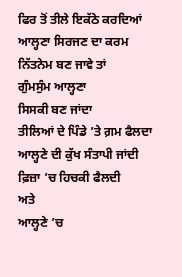ਫਿਰ ਤੋਂ ਤੀਲੇ ਇਕੱਠੇ ਕਰਦਿਆਂ
ਆਲ੍ਹਣਾ ਸਿਰਜਣ ਦਾ ਕਰਮ
ਨਿੱਤਨੇਮ ਬਣ ਜਾਵੇ ਤਾਂ
ਗੁੰਮਸੁੰਮ ਆਲ੍ਹਣਾ
ਸਿਸਕੀ ਬਣ ਜਾਂਦਾ
ਤੀਲਿਆਂ ਦੇ ਪਿੰਡੇ ’ਤੇ ਗ਼ਮ ਫੈਲਦਾ
ਆਲ੍ਹਣੇ ਦੀ ਕੁੱਖ ਸੰਤਾਪੀ ਜਾਂਦੀ
ਫ਼ਿਜ਼ਾ ’ਚ ਹਿਚਕੀ ਫੈਲਦੀ
ਅਤੇ
ਆਲ੍ਹਣੇ ’ਚ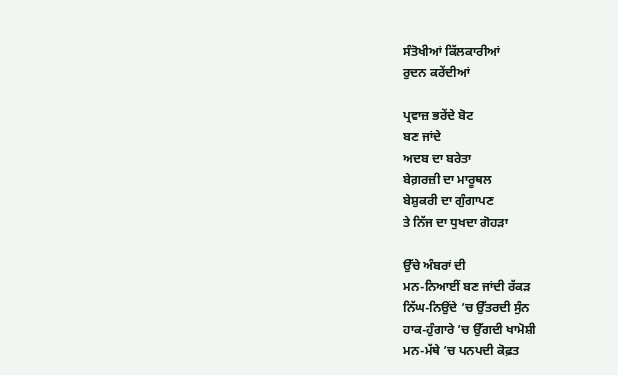ਸੰਤੋਖੀਆਂ ਕਿੱਲਕਾਰੀਆਂ
ਰੁਦਨ ਕਰੇਂਦੀਆਂ

ਪ੍ਰਵਾਜ਼ ਭਰੇਂਦੇ ਬੋਟ
ਬਣ ਜਾਂਦੇ
ਅਦਬ ਦਾ ਬਰੇਤਾ
ਬੇਗ਼ਰਜ਼ੀ ਦਾ ਮਾਰੂਥਲ
ਬੇਸ਼ੁਕਰੀ ਦਾ ਗੁੰਗਾਪਣ
ਤੇ ਨਿੱਜ ਦਾ ਧੁਖਦਾ ਗੋਹੜਾ

ਉੱਚੇ ਅੰਬਰਾਂ ਦੀ
ਮਨ-ਨਿਆਈਂ ਬਣ ਜਾਂਦੀ ਰੱਕੜ
ਨਿੱਘ-ਨਿਉਂਦੇ ’ਚ ਉੱਤਰਦੀ ਸੁੰਨ
ਹਾਕ-ਹੁੰਗਾਰੇ ’ਚ ਉੱਗਦੀ ਖਾਮੋਸ਼ੀ
ਮਨ-ਮੱਥੇ ’ਚ ਪਨਪਦੀ ਕੋਫ਼ਤ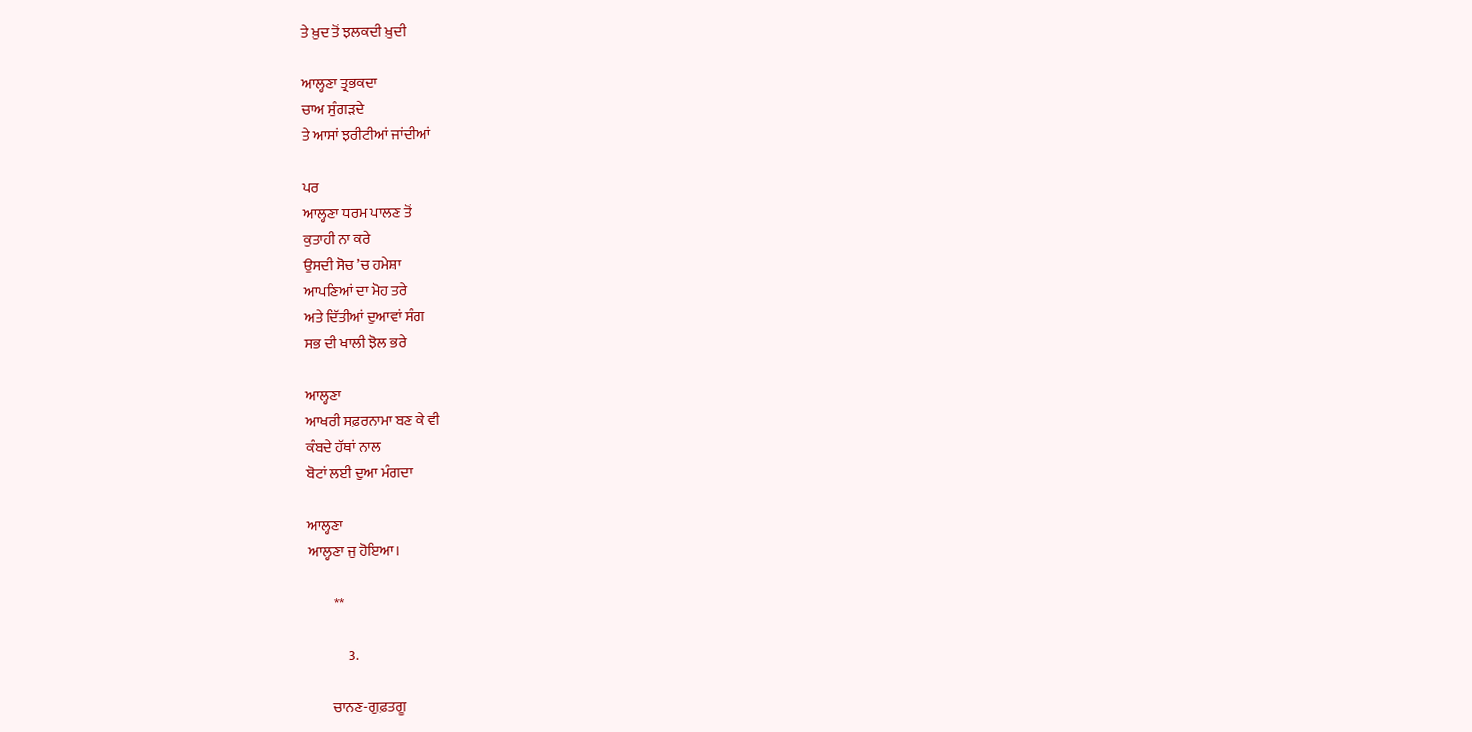ਤੇ ਖ਼ੁਦ ਤੋਂ ਝਲਕਦੀ ਖ਼ੁਦੀ

ਆਲ੍ਹਣਾ ਤ੍ਰਭਕਦਾ
ਚਾਅ ਸੁੰਗੜਦੇ
ਤੇ ਆਸਾਂ ਝਰੀਟੀਆਂ ਜਾਂਦੀਆਂ

ਪਰ
ਆਲ੍ਹਣਾ ਧਰਮ ਪਾਲਣ ਤੋਂ
ਕੁਤਾਹੀ ਨਾ ਕਰੇ
ਉਸਦੀ ਸੋਚ ’ਚ ਹਮੇਸ਼ਾ
ਆਪਣਿਆਂ ਦਾ ਮੋਹ ਤਰੇ
ਅਤੇ ਦਿੱਤੀਆਂ ਦੁਆਵਾਂ ਸੰਗ
ਸਭ ਦੀ ਖਾਲੀ ਝੋਲ ਭਰੇ

ਆਲ੍ਹਣਾ
ਆਖਰੀ ਸਫ਼ਰਨਾਮਾ ਬਣ ਕੇ ਵੀ
ਕੰਬਦੇ ਹੱਥਾਂ ਨਾਲ
ਬੋਟਾਂ ਲਈ ਦੁਆ ਮੰਗਦਾ

ਆਲ੍ਹਣਾ
ਆਲ੍ਹਣਾ ਜੁ ਹੋਇਆ।

         **

              3.

        ਚਾਨਣ-ਗੁਫ਼ਤਗੂ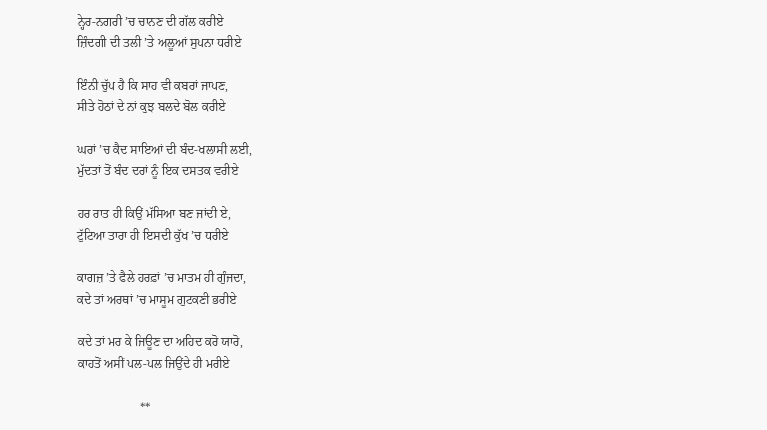ਨ੍ਹੇਰ-ਨਗਰੀ ’ਚ ਚਾਨਣ ਦੀ ਗੱਲ ਕਰੀਏ
ਜ਼ਿੰਦਗੀ ਦੀ ਤਲੀ ’ਤੇ ਅਲੂਆਂ ਸੁਪਨਾ ਧਰੀਏ

ਇੰਨੀ ਚੁੱਪ ਹੈ ਕਿ ਸਾਹ ਵੀ ਕਬਰਾਂ ਜਾਪਣ,
ਸੀਤੇ ਹੋਠਾਂ ਦੇ ਨਾਂ ਕੁਝ ਬਲਦੇ ਬੋਲ ਕਰੀਏ

ਘਰਾਂ ’ਚ ਕੈਦ ਸਾਇਆਂ ਦੀ ਬੰਦ-ਖਲਾਸੀ ਲਈ,
ਮੁੱਦਤਾਂ ਤੋਂ ਬੰਦ ਦਰਾਂ ਨੂੰ ਇਕ ਦਸਤਕ ਵਰੀਏ

ਹਰ ਰਾਤ ਹੀ ਕਿਉਂ ਮੱਸਿਆ ਬਣ ਜਾਂਦੀ ਏ,
ਟੁੱਟਿਆ ਤਾਰਾ ਹੀ ਇਸਦੀ ਕੁੱਖ ’ਚ ਧਰੀਏ

ਕਾਗਜ਼ ’ਤੇ ਫੈਲੇ ਹਰਫ਼ਾਂ ’ਚ ਮਾਤਮ ਹੀ ਗੁੰਜਦਾ,
ਕਦੇ ਤਾਂ ਅਰਥਾਂ ’ਚ ਮਾਸੂਮ ਗੁਟਕਣੀ ਭਰੀਏ

ਕਦੇ ਤਾਂ ਮਰ ਕੇ ਜਿਊਣ ਦਾ ਅਹਿਦ ਕਰੋ ਯਾਰੋ,
ਕਾਹਤੋਂ ਅਸੀਂ ਪਲ-ਪਲ ਜਿਉਂਦੇ ਹੀ ਮਰੀਏ

                    **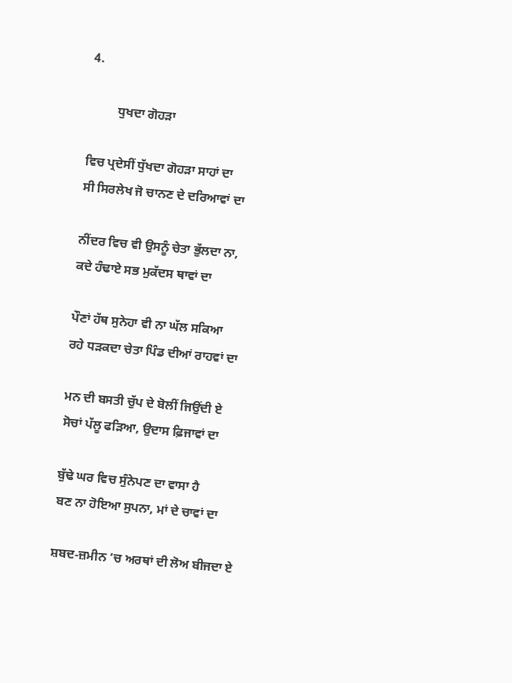4.

         ਧੁਖਦਾ ਗੋਹੜਾ

ਵਿਚ ਪ੍ਰਦੇਸੀਂ ਧੁੱਖਦਾ ਗੋਹੜਾ ਸਾਹਾਂ ਦਾ
ਸੀ ਸਿਰਲੇਖ ਜੋ ਚਾਨਣ ਦੇ ਦਰਿਆਵਾਂ ਦਾ

ਨੀਂਦਰ ਵਿਚ ਵੀ ਉਸਨੂੰ ਚੇਤਾ ਭੁੱਲਦਾ ਨਾ,
ਕਦੇ ਹੰਢਾਏ ਸਭ ਮੁਕੱਦਸ ਥਾਵਾਂ ਦਾ

ਪੌਣਾਂ ਹੱਥ ਸੁਨੇਹਾ ਵੀ ਨਾ ਘੱਲ ਸਕਿਆ
ਰਹੇ ਧੜਕਦਾ ਚੇਤਾ ਪਿੰਡ ਦੀਆਂ ਰਾਹਵਾਂ ਦਾ

ਮਨ ਦੀ ਬਸਤੀ ਚੁੱਪ ਦੇ ਬੋਲੀਂ ਜਿਉਂਦੀ ਏ
ਸੋਚਾਂ ਪੱਲੂ ਫੜਿਆ, ਉਦਾਸ ਫ਼ਿਜਾਵਾਂ ਦਾ

ਬੁੱਢੇ ਘਰ ਵਿਚ ਸੁੰਨੇਪਣ ਦਾ ਵਾਸਾ ਹੈ
ਬਣ ਨਾ ਹੋਇਆ ਸੁਪਨਾ, ਮਾਂ ਦੇ ਚਾਵਾਂ ਦਾ

ਸ਼ਬਦ-ਜ਼ਮੀਨ ’ਚ ਅਰਥਾਂ ਦੀ ਲੋਅ ਬੀਜਦਾ ਏ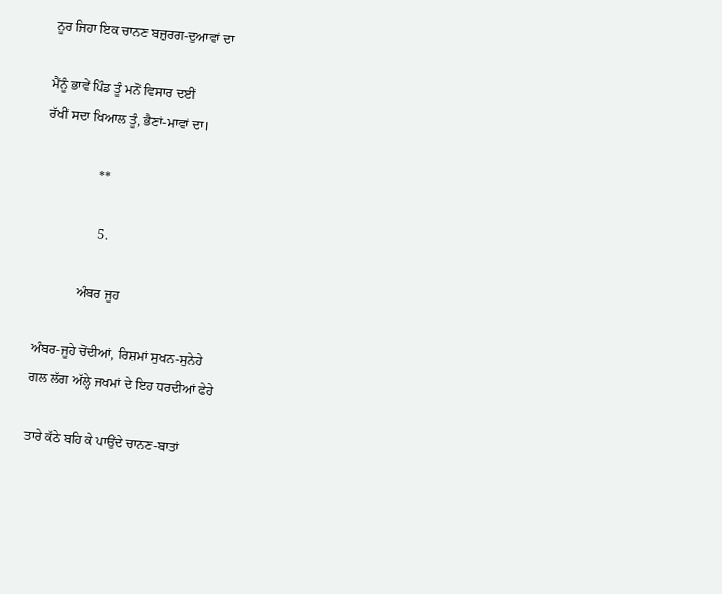ਨੂਰ ਜਿਹਾ ਇਕ ਚਾਨਣ ਬਜ਼ੁਰਗ-ਦੁਆਵਾਂ ਦਾ

ਮੈਂਨੂੰ ਭਾਵੇਂ ਪਿੰਡ ਤੂੰ ਮਨੋਂ ਵਿਸਾਰ ਦਈਂ
ਰੱਖੀਂ ਸਦਾ ਖਿਆਲ ਤੂੰ, ਭੈਣਾਂ-ਮਾਵਾਂ ਦਾ।

                **

                 5.

            ਅੰਬਰ ਜੂਹ

ਅੰਬਰ-ਜੂਹੇ ਚੋਂਦੀਆਂ, ਰਿਸ਼ਮਾਂ ਸੁਖਨ-ਸੁਨੇਹੇ
ਗਲ ਲੱਗ ਅੱਲ੍ਹੇ ਜਖਮਾਂ ਦੇ ਇਹ ਧਰਦੀਆਂ ਫੇਹੇ

ਤਾਰੇ ਕੱਠੇ ਬਹਿ ਕੇ ਪਾਉਂਦੇ ਚਾਨਣ-ਬਾਤਾਂ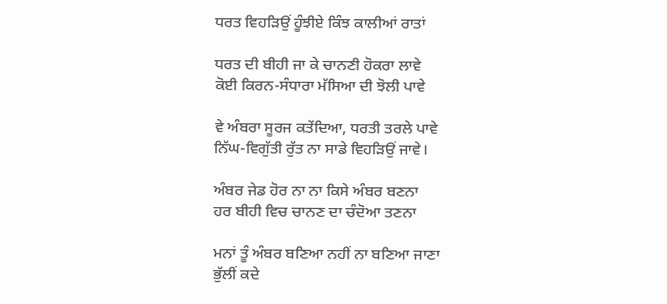ਧਰਤ ਵਿਹੜਿਉਂ ਹੂੰਝੀਏ ਕਿੰਝ ਕਾਲੀਆਂ ਰਾਤਾਂ

ਧਰਤ ਦੀ ਬੀਹੀ ਜਾ ਕੇ ਚਾਨਣੀ ਹੋਕਰਾ ਲਾਵੇ
ਕੋਈ ਕਿਰਨ-ਸੰਧਾਰਾ ਮੱਸਿਆ ਦੀ ਝੋਲੀ ਪਾਵੇ

ਵੇ ਅੰਬਰਾ ਸੂਰਜ ਕਤੇਂਦਿਆ, ਧਰਤੀ ਤਰਲੇ ਪਾਵੇ
ਨਿੱਘ-ਵਿਗੁੱਤੀ ਰੁੱਤ ਨਾ ਸਾਡੇ ਵਿਹੜਿਉਂ ਜਾਵੇ।

ਅੰਬਰ ਜੇਡ ਹੋਰ ਨਾ ਨਾ ਕਿਸੇ ਅੰਬਰ ਬਣਨਾ
ਹਰ ਬੀਹੀ ਵਿਚ ਚਾਨਣ ਦਾ ਚੰਦੋਆ ਤਣਨਾ

ਮਨਾਂ ਤੂੰ ਅੰਬਰ ਬਣਿਆ ਨਹੀਂ ਨਾ ਬਣਿਆ ਜਾਣਾ
ਭੁੱਲੀਂ ਕਦੇ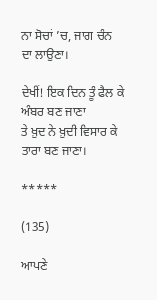ਨਾ ਸੋਚਾਂ ’ਚ, ਜਾਗ ਚੰਨ ਦਾ ਲਾਉਣਾ।

ਦੇਖੀਂ! ਇਕ ਦਿਨ ਤੂੰ ਫੈਲ ਕੇ ਅੰਬਰ ਬਣ ਜਾਣਾ
ਤੇ ਖ਼ੁਦ ਨੇ ਖ਼ੁਦੀ ਵਿਸਾਰ ਕੇ ਤਾਰਾ ਬਣ ਜਾਣਾ।

*****

(135)

ਆਪਣੇ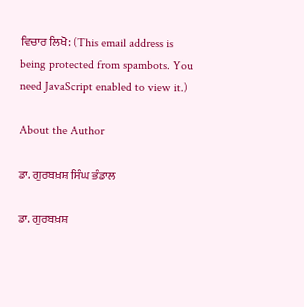ਵਿਚਾਰ ਲਿਖੋ: (This email address is being protected from spambots. You need JavaScript enabled to view it.)

About the Author

ਡਾ. ਗੁਰਬਖ਼ਸ਼ ਸਿੰਘ ਭੰਡਾਲ

ਡਾ. ਗੁਰਬਖ਼ਸ਼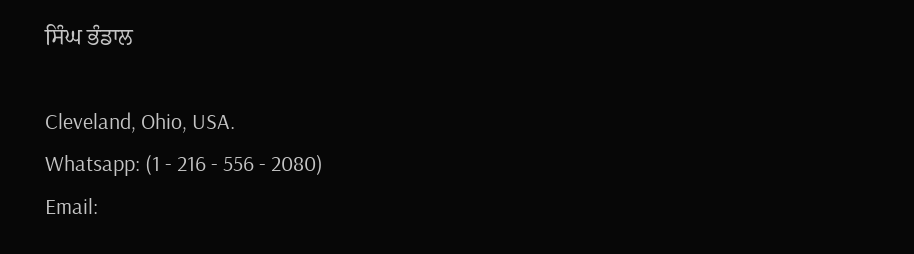ਸਿੰਘ ਭੰਡਾਲ

Cleveland, Ohio, USA.
Whatsapp: (1 - 216 - 556 - 2080)
Email: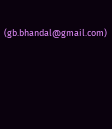(gb.bhandal@gmail.com)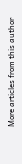More articles from this author